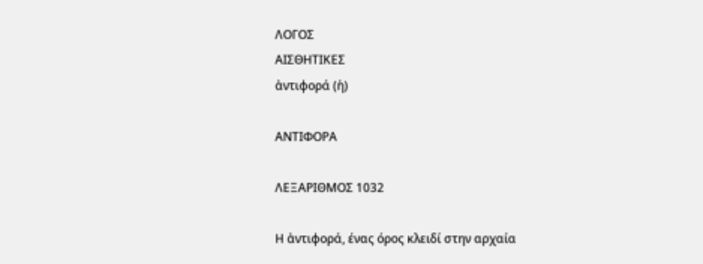ΛΟΓΟΣ
ΑΙΣΘΗΤΙΚΕΣ
ἀντιφορά (ἡ)

ΑΝΤΙΦΟΡΑ

ΛΕΞΑΡΙΘΜΟΣ 1032

Η ἀντιφορά, ένας όρος κλειδί στην αρχαία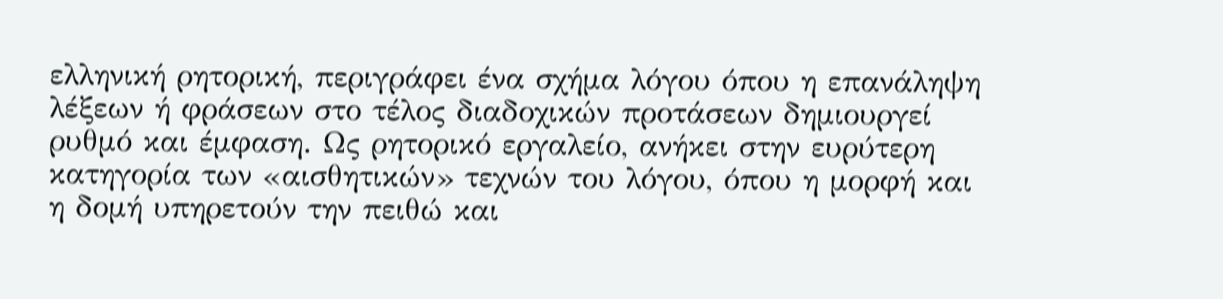ελληνική ρητορική, περιγράφει ένα σχήμα λόγου όπου η επανάληψη λέξεων ή φράσεων στο τέλος διαδοχικών προτάσεων δημιουργεί ρυθμό και έμφαση. Ως ρητορικό εργαλείο, ανήκει στην ευρύτερη κατηγορία των «αισθητικών» τεχνών του λόγου, όπου η μορφή και η δομή υπηρετούν την πειθώ και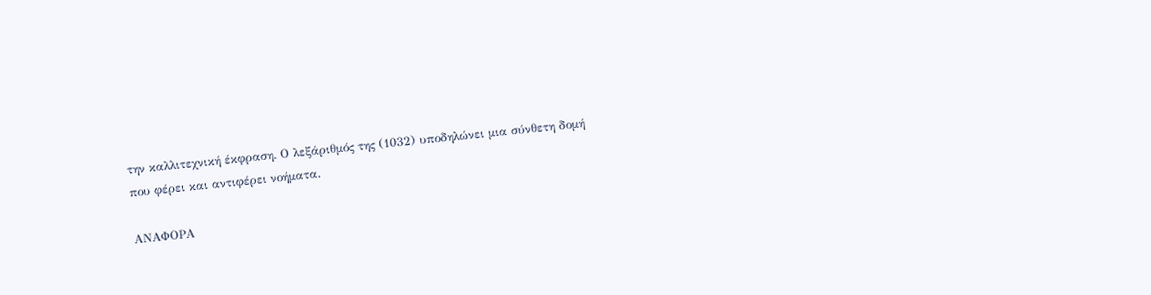την καλλιτεχνική έκφραση. Ο λεξάριθμός της (1032) υποδηλώνει μια σύνθετη δομή που φέρει και αντιφέρει νοήματα.

ΑΝΑΦΟΡΑ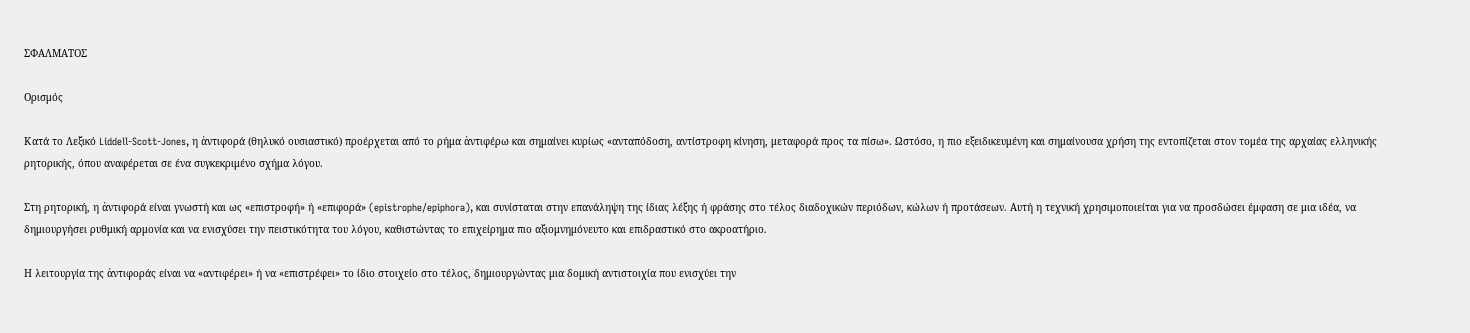ΣΦΑΛΜΑΤΟΣ

Ορισμός

Κατά το Λεξικό Liddell-Scott-Jones, η ἀντιφορά (θηλυκό ουσιαστικό) προέρχεται από το ρήμα ἀντιφέρω και σημαίνει κυρίως «ανταπόδοση, αντίστροφη κίνηση, μεταφορά προς τα πίσω». Ωστόσο, η πιο εξειδικευμένη και σημαίνουσα χρήση της εντοπίζεται στον τομέα της αρχαίας ελληνικής ρητορικής, όπου αναφέρεται σε ένα συγκεκριμένο σχήμα λόγου.

Στη ρητορική, η ἀντιφορά είναι γνωστή και ως «επιστροφή» ή «επιφορά» (epistrophe/epiphora), και συνίσταται στην επανάληψη της ίδιας λέξης ή φράσης στο τέλος διαδοχικών περιόδων, κώλων ή προτάσεων. Αυτή η τεχνική χρησιμοποιείται για να προσδώσει έμφαση σε μια ιδέα, να δημιουργήσει ρυθμική αρμονία και να ενισχύσει την πειστικότητα του λόγου, καθιστώντας το επιχείρημα πιο αξιομνημόνευτο και επιδραστικό στο ακροατήριο.

Η λειτουργία της ἀντιφοράς είναι να «αντιφέρει» ή να «επιστρέφει» το ίδιο στοιχείο στο τέλος, δημιουργώντας μια δομική αντιστοιχία που ενισχύει την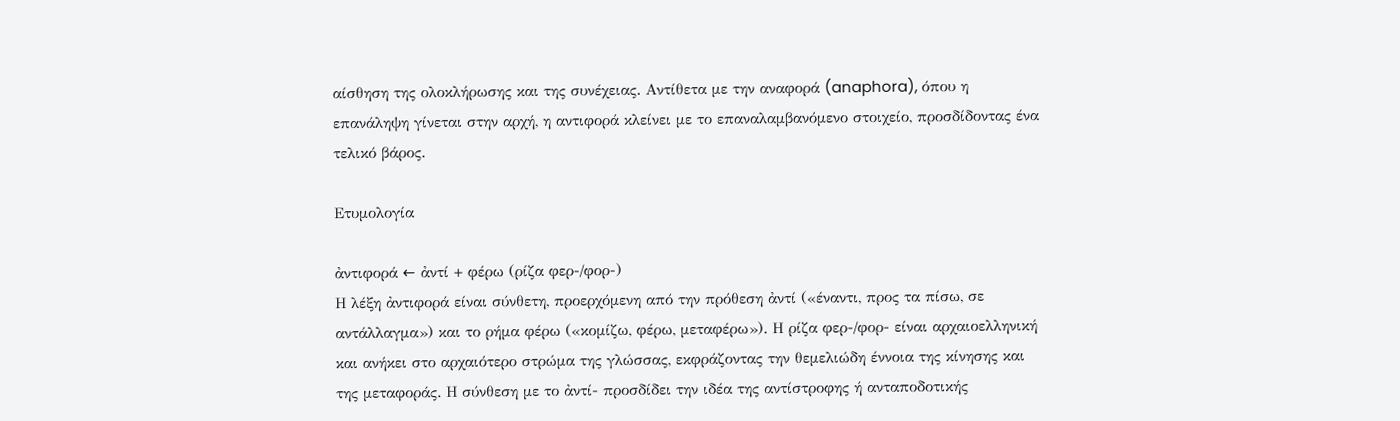αίσθηση της ολοκλήρωσης και της συνέχειας. Αντίθετα με την αναφορά (anaphora), όπου η επανάληψη γίνεται στην αρχή, η αντιφορά κλείνει με το επαναλαμβανόμενο στοιχείο, προσδίδοντας ένα τελικό βάρος.

Ετυμολογία

ἀντιφορά ← ἀντί + φέρω (ρίζα φερ-/φορ-)
Η λέξη ἀντιφορά είναι σύνθετη, προερχόμενη από την πρόθεση ἀντί («έναντι, προς τα πίσω, σε αντάλλαγμα») και το ρήμα φέρω («κομίζω, φέρω, μεταφέρω»). Η ρίζα φερ-/φορ- είναι αρχαιοελληνική και ανήκει στο αρχαιότερο στρώμα της γλώσσας, εκφράζοντας την θεμελιώδη έννοια της κίνησης και της μεταφοράς. Η σύνθεση με το ἀντί- προσδίδει την ιδέα της αντίστροφης ή ανταποδοτικής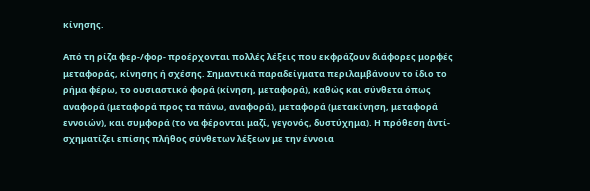κίνησης.

Από τη ρίζα φερ-/φορ- προέρχονται πολλές λέξεις που εκφράζουν διάφορες μορφές μεταφοράς, κίνησης ή σχέσης. Σημαντικά παραδείγματα περιλαμβάνουν το ίδιο το ρήμα φέρω, το ουσιαστικό φορά (κίνηση, μεταφορά), καθώς και σύνθετα όπως αναφορά (μεταφορά προς τα πάνω, αναφορά), μεταφορά (μετακίνηση, μεταφορά εννοιών), και συμφορά (το να φέρονται μαζί, γεγονός, δυστύχημα). Η πρόθεση ἀντί- σχηματίζει επίσης πλήθος σύνθετων λέξεων με την έννοια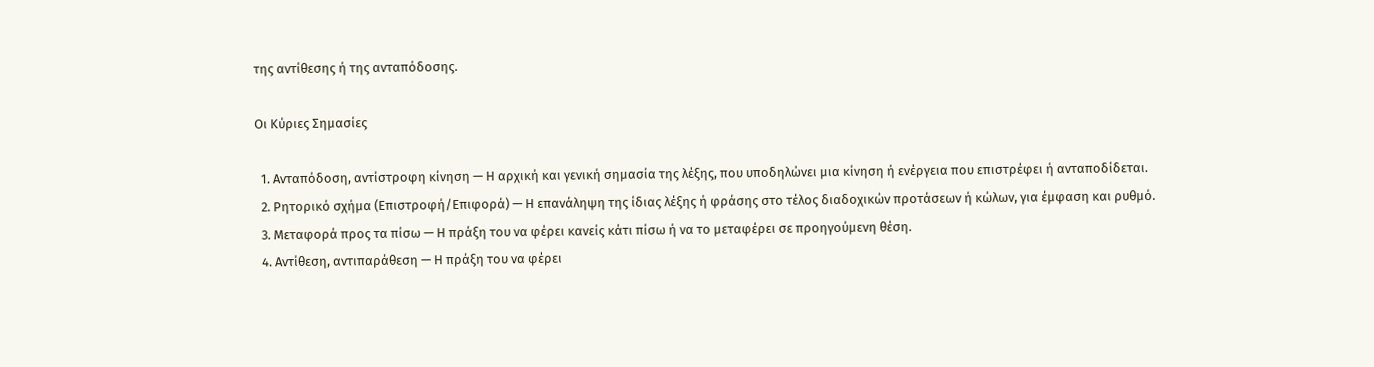της αντίθεσης ή της ανταπόδοσης.

Οι Κύριες Σημασίες

  1. Ανταπόδοση, αντίστροφη κίνηση — Η αρχική και γενική σημασία της λέξης, που υποδηλώνει μια κίνηση ή ενέργεια που επιστρέφει ή ανταποδίδεται.
  2. Ρητορικό σχήμα (Επιστροφή/Επιφορά) — Η επανάληψη της ίδιας λέξης ή φράσης στο τέλος διαδοχικών προτάσεων ή κώλων, για έμφαση και ρυθμό.
  3. Μεταφορά προς τα πίσω — Η πράξη του να φέρει κανείς κάτι πίσω ή να το μεταφέρει σε προηγούμενη θέση.
  4. Αντίθεση, αντιπαράθεση — Η πράξη του να φέρει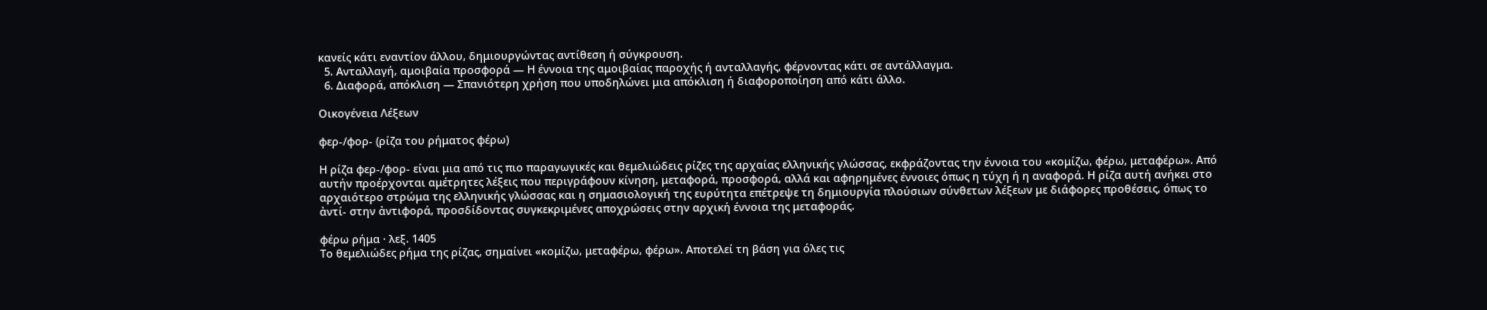κανείς κάτι εναντίον άλλου, δημιουργώντας αντίθεση ή σύγκρουση.
  5. Ανταλλαγή, αμοιβαία προσφορά — Η έννοια της αμοιβαίας παροχής ή ανταλλαγής, φέρνοντας κάτι σε αντάλλαγμα.
  6. Διαφορά, απόκλιση — Σπανιότερη χρήση που υποδηλώνει μια απόκλιση ή διαφοροποίηση από κάτι άλλο.

Οικογένεια Λέξεων

φερ-/φορ- (ρίζα του ρήματος φέρω)

Η ρίζα φερ-/φορ- είναι μια από τις πιο παραγωγικές και θεμελιώδεις ρίζες της αρχαίας ελληνικής γλώσσας, εκφράζοντας την έννοια του «κομίζω, φέρω, μεταφέρω». Από αυτήν προέρχονται αμέτρητες λέξεις που περιγράφουν κίνηση, μεταφορά, προσφορά, αλλά και αφηρημένες έννοιες όπως η τύχη ή η αναφορά. Η ρίζα αυτή ανήκει στο αρχαιότερο στρώμα της ελληνικής γλώσσας και η σημασιολογική της ευρύτητα επέτρεψε τη δημιουργία πλούσιων σύνθετων λέξεων με διάφορες προθέσεις, όπως το ἀντί- στην ἀντιφορά, προσδίδοντας συγκεκριμένες αποχρώσεις στην αρχική έννοια της μεταφοράς.

φέρω ρήμα · λεξ. 1405
Το θεμελιώδες ρήμα της ρίζας, σημαίνει «κομίζω, μεταφέρω, φέρω». Αποτελεί τη βάση για όλες τις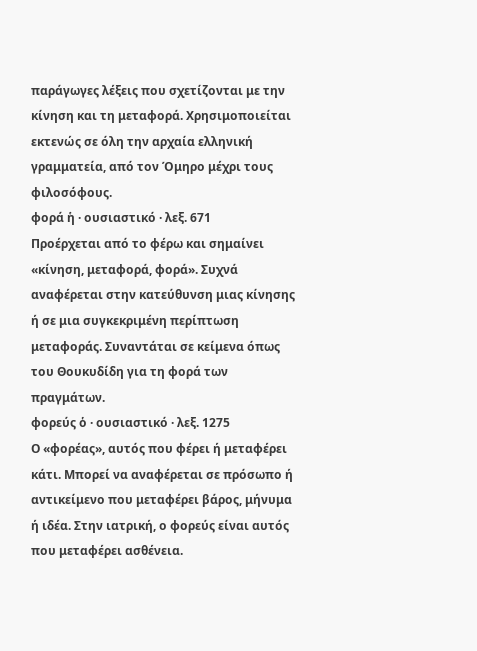παράγωγες λέξεις που σχετίζονται με την κίνηση και τη μεταφορά. Χρησιμοποιείται εκτενώς σε όλη την αρχαία ελληνική γραμματεία, από τον Όμηρο μέχρι τους φιλοσόφους.
φορά ἡ · ουσιαστικό · λεξ. 671
Προέρχεται από το φέρω και σημαίνει «κίνηση, μεταφορά, φορά». Συχνά αναφέρεται στην κατεύθυνση μιας κίνησης ή σε μια συγκεκριμένη περίπτωση μεταφοράς. Συναντάται σε κείμενα όπως του Θουκυδίδη για τη φορά των πραγμάτων.
φορεύς ὁ · ουσιαστικό · λεξ. 1275
Ο «φορέας», αυτός που φέρει ή μεταφέρει κάτι. Μπορεί να αναφέρεται σε πρόσωπο ή αντικείμενο που μεταφέρει βάρος, μήνυμα ή ιδέα. Στην ιατρική, ο φορεύς είναι αυτός που μεταφέρει ασθένεια.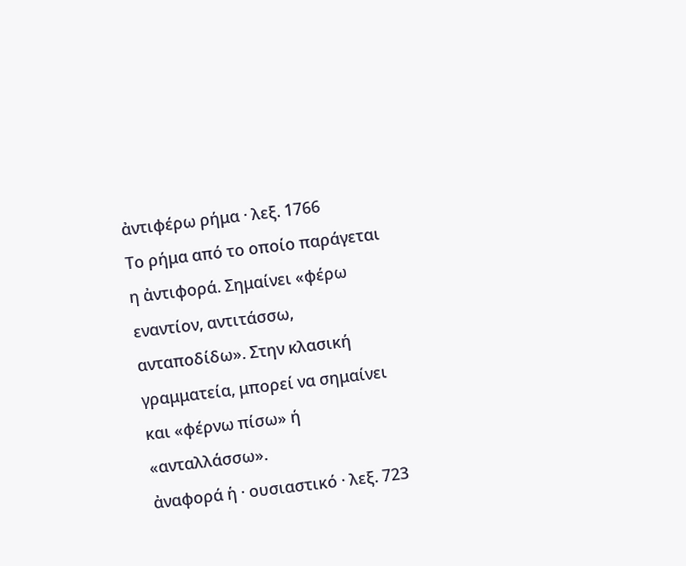ἀντιφέρω ρήμα · λεξ. 1766
Το ρήμα από το οποίο παράγεται η ἀντιφορά. Σημαίνει «φέρω εναντίον, αντιτάσσω, ανταποδίδω». Στην κλασική γραμματεία, μπορεί να σημαίνει και «φέρνω πίσω» ή «ανταλλάσσω».
ἀναφορά ἡ · ουσιαστικό · λεξ. 723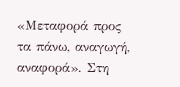«Μεταφορά προς τα πάνω, αναγωγή, αναφορά». Στη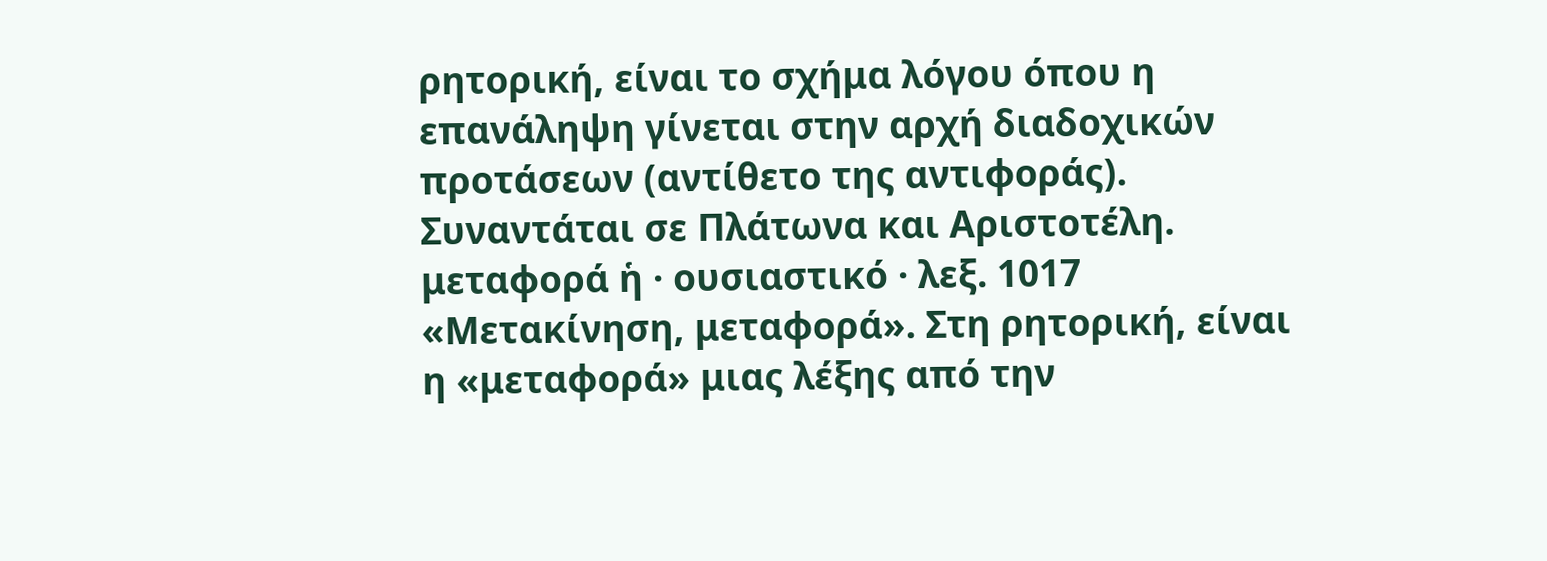ρητορική, είναι το σχήμα λόγου όπου η επανάληψη γίνεται στην αρχή διαδοχικών προτάσεων (αντίθετο της αντιφοράς). Συναντάται σε Πλάτωνα και Αριστοτέλη.
μεταφορά ἡ · ουσιαστικό · λεξ. 1017
«Μετακίνηση, μεταφορά». Στη ρητορική, είναι η «μεταφορά» μιας λέξης από την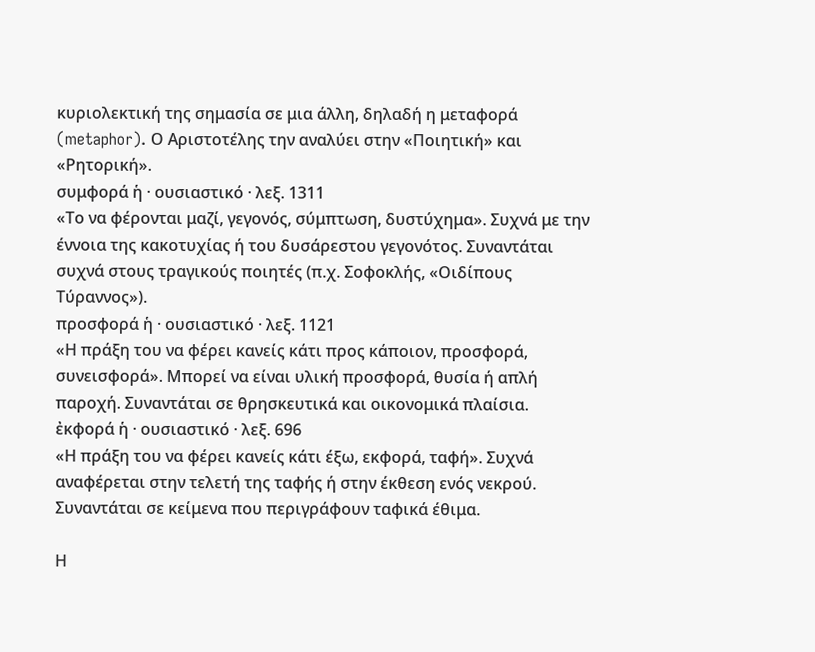κυριολεκτική της σημασία σε μια άλλη, δηλαδή η μεταφορά (metaphor). Ο Αριστοτέλης την αναλύει στην «Ποιητική» και «Ρητορική».
συμφορά ἡ · ουσιαστικό · λεξ. 1311
«Το να φέρονται μαζί, γεγονός, σύμπτωση, δυστύχημα». Συχνά με την έννοια της κακοτυχίας ή του δυσάρεστου γεγονότος. Συναντάται συχνά στους τραγικούς ποιητές (π.χ. Σοφοκλής, «Οιδίπους Τύραννος»).
προσφορά ἡ · ουσιαστικό · λεξ. 1121
«Η πράξη του να φέρει κανείς κάτι προς κάποιον, προσφορά, συνεισφορά». Μπορεί να είναι υλική προσφορά, θυσία ή απλή παροχή. Συναντάται σε θρησκευτικά και οικονομικά πλαίσια.
ἐκφορά ἡ · ουσιαστικό · λεξ. 696
«Η πράξη του να φέρει κανείς κάτι έξω, εκφορά, ταφή». Συχνά αναφέρεται στην τελετή της ταφής ή στην έκθεση ενός νεκρού. Συναντάται σε κείμενα που περιγράφουν ταφικά έθιμα.

Η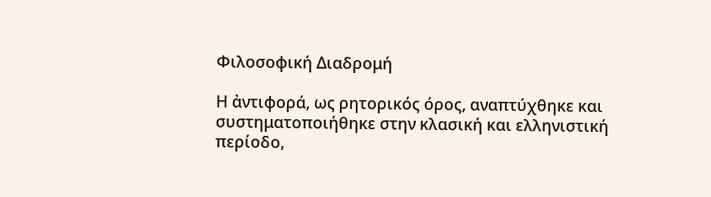Φιλοσοφική Διαδρομή

Η ἀντιφορά, ως ρητορικός όρος, αναπτύχθηκε και συστηματοποιήθηκε στην κλασική και ελληνιστική περίοδο,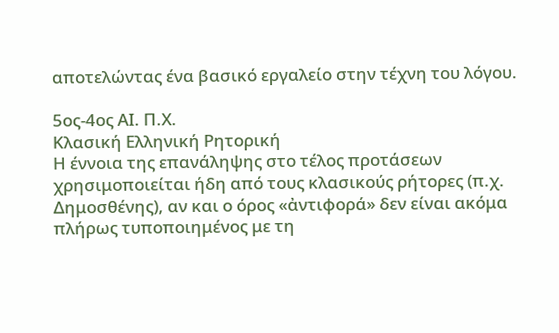αποτελώντας ένα βασικό εργαλείο στην τέχνη του λόγου.

5ος-4ος ΑΙ. Π.Χ.
Κλασική Ελληνική Ρητορική
Η έννοια της επανάληψης στο τέλος προτάσεων χρησιμοποιείται ήδη από τους κλασικούς ρήτορες (π.χ. Δημοσθένης), αν και ο όρος «ἀντιφορά» δεν είναι ακόμα πλήρως τυποποιημένος με τη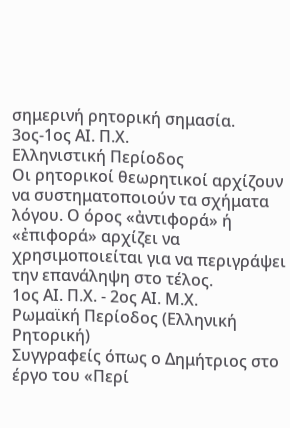σημερινή ρητορική σημασία.
3ος-1ος ΑΙ. Π.Χ.
Ελληνιστική Περίοδος
Οι ρητορικοί θεωρητικοί αρχίζουν να συστηματοποιούν τα σχήματα λόγου. Ο όρος «ἀντιφορά» ή «ἐπιφορά» αρχίζει να χρησιμοποιείται για να περιγράψει την επανάληψη στο τέλος.
1ος ΑΙ. Π.Χ. - 2ος ΑΙ. Μ.Χ.
Ρωμαϊκή Περίοδος (Ελληνική Ρητορική)
Συγγραφείς όπως ο Δημήτριος στο έργο του «Περί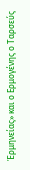Ἑρμηνείας» και ο Ερμογένης ο Ταρσεύς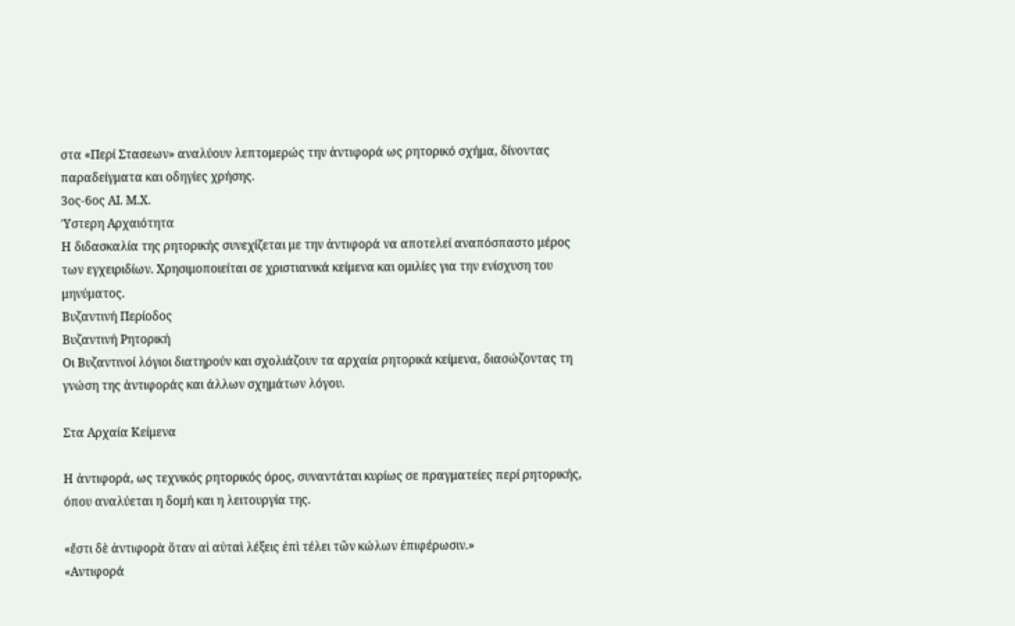στα «Περί Στασεων» αναλύουν λεπτομερώς την ἀντιφορά ως ρητορικό σχήμα, δίνοντας παραδείγματα και οδηγίες χρήσης.
3ος-6ος ΑΙ. Μ.Χ.
Ύστερη Αρχαιότητα
Η διδασκαλία της ρητορικής συνεχίζεται με την ἀντιφορά να αποτελεί αναπόσπαστο μέρος των εγχειριδίων. Χρησιμοποιείται σε χριστιανικά κείμενα και ομιλίες για την ενίσχυση του μηνύματος.
Βυζαντινή Περίοδος
Βυζαντινή Ρητορική
Οι Βυζαντινοί λόγιοι διατηρούν και σχολιάζουν τα αρχαία ρητορικά κείμενα, διασώζοντας τη γνώση της ἀντιφοράς και άλλων σχημάτων λόγου.

Στα Αρχαία Κείμενα

Η ἀντιφορά, ως τεχνικός ρητορικός όρος, συναντάται κυρίως σε πραγματείες περί ρητορικής, όπου αναλύεται η δομή και η λειτουργία της.

«ἔστι δὲ ἀντιφορὰ ὅταν αἱ αὐταὶ λέξεις ἐπὶ τέλει τῶν κώλων ἐπιφέρωσιν.»
«Αντιφορά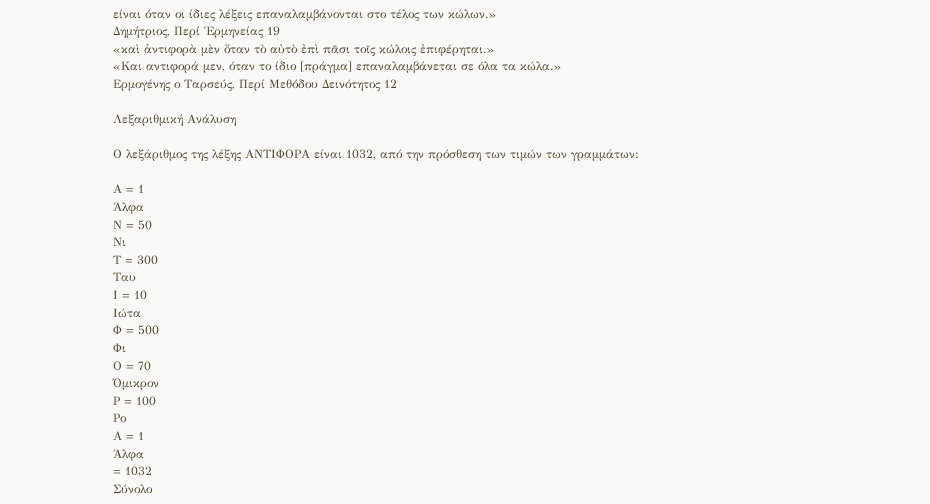είναι όταν οι ίδιες λέξεις επαναλαμβάνονται στο τέλος των κώλων.»
Δημήτριος, Περί Ἑρμηνείας 19
«καὶ ἀντιφορὰ μὲν ὅταν τὸ αὐτὸ ἐπὶ πᾶσι τοῖς κώλοις ἐπιφέρηται.»
«Και αντιφορά μεν, όταν το ίδιο [πράγμα] επαναλαμβάνεται σε όλα τα κώλα.»
Ερμογένης ο Ταρσεύς, Περί Μεθόδου Δεινότητος 12

Λεξαριθμική Ανάλυση

Ο λεξάριθμος της λέξης ΑΝΤΙΦΟΡΑ είναι 1032, από την πρόσθεση των τιμών των γραμμάτων:

Α = 1
Άλφα
Ν = 50
Νι
Τ = 300
Ταυ
Ι = 10
Ιώτα
Φ = 500
Φι
Ο = 70
Όμικρον
Ρ = 100
Ρο
Α = 1
Άλφα
= 1032
Σύνολο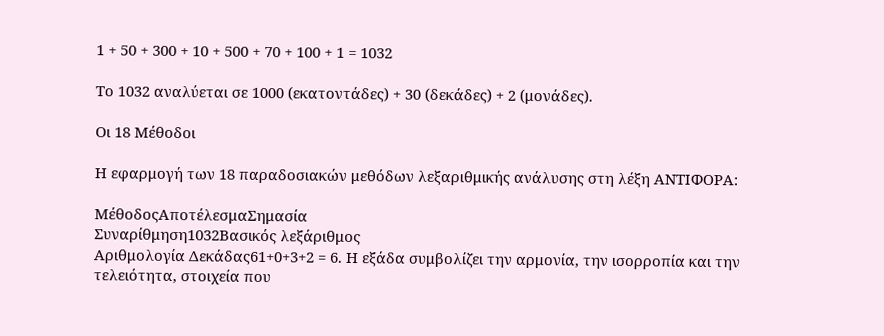1 + 50 + 300 + 10 + 500 + 70 + 100 + 1 = 1032

Το 1032 αναλύεται σε 1000 (εκατοντάδες) + 30 (δεκάδες) + 2 (μονάδες).

Οι 18 Μέθοδοι

Η εφαρμογή των 18 παραδοσιακών μεθόδων λεξαριθμικής ανάλυσης στη λέξη ΑΝΤΙΦΟΡΑ:

ΜέθοδοςΑποτέλεσμαΣημασία
Συναρίθμηση1032Βασικός λεξάριθμος
Αριθμολογία Δεκάδας61+0+3+2 = 6. Η εξάδα συμβολίζει την αρμονία, την ισορροπία και την τελειότητα, στοιχεία που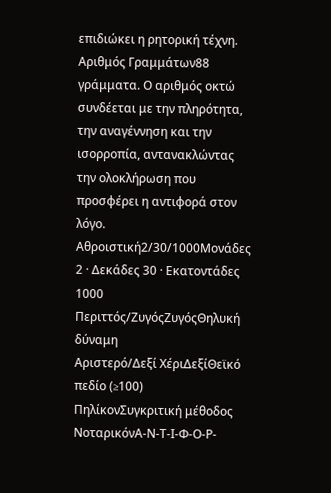επιδιώκει η ρητορική τέχνη.
Αριθμός Γραμμάτων88 γράμματα. Ο αριθμός οκτώ συνδέεται με την πληρότητα, την αναγέννηση και την ισορροπία, αντανακλώντας την ολοκλήρωση που προσφέρει η αντιφορά στον λόγο.
Αθροιστική2/30/1000Μονάδες 2 · Δεκάδες 30 · Εκατοντάδες 1000
Περιττός/ΖυγόςΖυγόςΘηλυκή δύναμη
Αριστερό/Δεξί ΧέριΔεξίΘεϊκό πεδίο (≥100)
ΠηλίκονΣυγκριτική μέθοδος
ΝοταρικόνΑ-Ν-Τ-Ι-Φ-Ο-Ρ-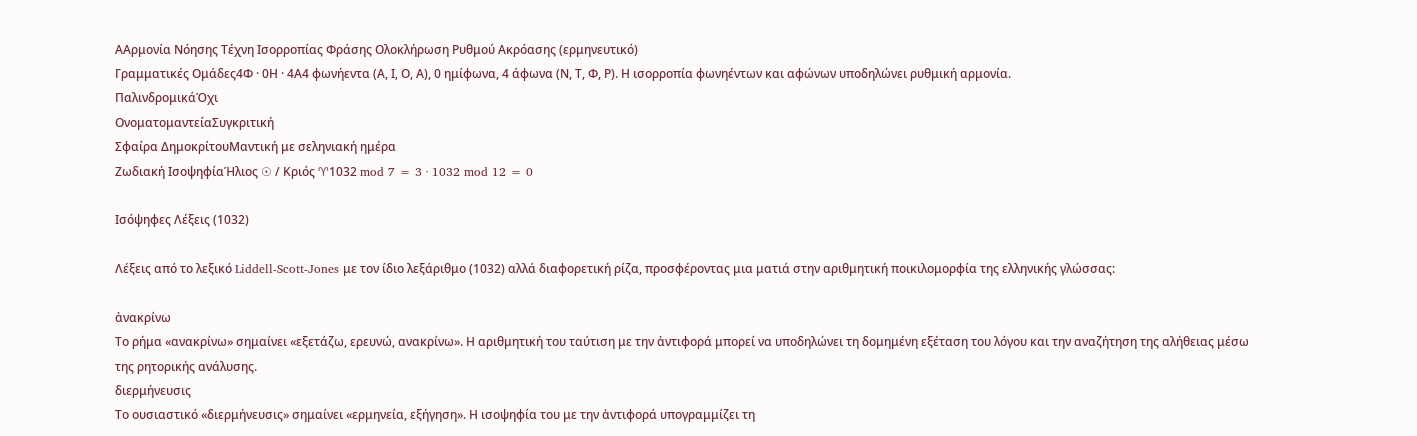ΑΑρμονία Νόησης Τέχνη Ισορροπίας Φράσης Ολοκλήρωση Ρυθμού Ακρόασης (ερμηνευτικό)
Γραμματικές Ομάδες4Φ · 0Η · 4Α4 φωνήεντα (Α, Ι, Ο, Α), 0 ημίφωνα, 4 άφωνα (Ν, Τ, Φ, Ρ). Η ισορροπία φωνηέντων και αφώνων υποδηλώνει ρυθμική αρμονία.
ΠαλινδρομικάΌχι
ΟνοματομαντείαΣυγκριτική
Σφαίρα ΔημοκρίτουΜαντική με σεληνιακή ημέρα
Ζωδιακή ΙσοψηφίαΉλιος ☉ / Κριός ♈1032 mod 7 = 3 · 1032 mod 12 = 0

Ισόψηφες Λέξεις (1032)

Λέξεις από το λεξικό Liddell-Scott-Jones με τον ίδιο λεξάριθμο (1032) αλλά διαφορετική ρίζα, προσφέροντας μια ματιά στην αριθμητική ποικιλομορφία της ελληνικής γλώσσας:

ἀνακρίνω
Το ρήμα «ανακρίνω» σημαίνει «εξετάζω, ερευνώ, ανακρίνω». Η αριθμητική του ταύτιση με την ἀντιφορά μπορεί να υποδηλώνει τη δομημένη εξέταση του λόγου και την αναζήτηση της αλήθειας μέσω της ρητορικής ανάλυσης.
διερμήνευσις
Το ουσιαστικό «διερμήνευσις» σημαίνει «ερμηνεία, εξήγηση». Η ισοψηφία του με την ἀντιφορά υπογραμμίζει τη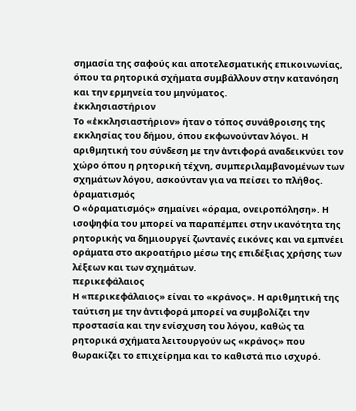σημασία της σαφούς και αποτελεσματικής επικοινωνίας, όπου τα ρητορικά σχήματα συμβάλλουν στην κατανόηση και την ερμηνεία του μηνύματος.
ἐκκλησιαστήριον
Το «ἐκκλησιαστήριον» ήταν ο τόπος συνάθροισης της εκκλησίας του δήμου, όπου εκφωνούνταν λόγοι. Η αριθμητική του σύνδεση με την ἀντιφορά αναδεικνύει τον χώρο όπου η ρητορική τέχνη, συμπεριλαμβανομένων των σχημάτων λόγου, ασκούνταν για να πείσει το πλήθος.
ὁραματισμός
Ο «ὁραματισμός» σημαίνει «όραμα, ονειροπόληση». Η ισοψηφία του μπορεί να παραπέμπει στην ικανότητα της ρητορικής να δημιουργεί ζωντανές εικόνες και να εμπνέει οράματα στο ακροατήριο μέσω της επιδέξιας χρήσης των λέξεων και των σχημάτων.
περικεφάλαιος
Η «περικεφάλαιος» είναι το «κράνος». Η αριθμητική της ταύτιση με την ἀντιφορά μπορεί να συμβολίζει την προστασία και την ενίσχυση του λόγου, καθώς τα ρητορικά σχήματα λειτουργούν ως «κράνος» που θωρακίζει το επιχείρημα και το καθιστά πιο ισχυρό.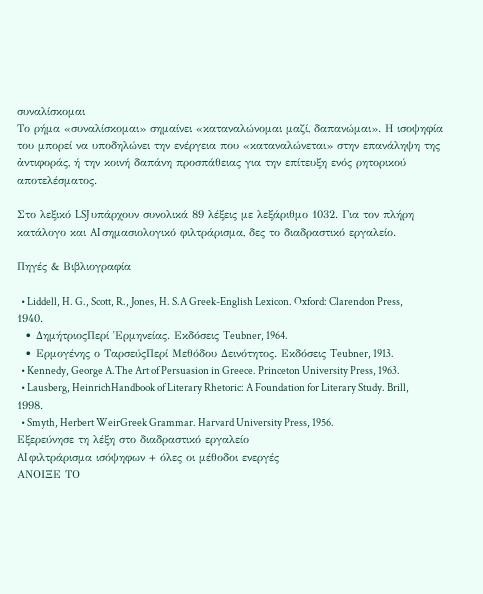συναλίσκομαι
Το ρήμα «συναλίσκομαι» σημαίνει «καταναλώνομαι μαζί, δαπανώμαι». Η ισοψηφία του μπορεί να υποδηλώνει την ενέργεια που «καταναλώνεται» στην επανάληψη της ἀντιφοράς, ή την κοινή δαπάνη προσπάθειας για την επίτευξη ενός ρητορικού αποτελέσματος.

Στο λεξικό LSJ υπάρχουν συνολικά 89 λέξεις με λεξάριθμο 1032. Για τον πλήρη κατάλογο και AI σημασιολογικό φιλτράρισμα, δες το διαδραστικό εργαλείο.

Πηγές & Βιβλιογραφία

  • Liddell, H. G., Scott, R., Jones, H. S.A Greek-English Lexicon. Oxford: Clarendon Press, 1940.
  • ΔημήτριοςΠερί Ἑρμηνείας. Εκδόσεις Teubner, 1964.
  • Ερμογένης ο ΤαρσεύςΠερί Μεθόδου Δεινότητος. Εκδόσεις Teubner, 1913.
  • Kennedy, George A.The Art of Persuasion in Greece. Princeton University Press, 1963.
  • Lausberg, HeinrichHandbook of Literary Rhetoric: A Foundation for Literary Study. Brill, 1998.
  • Smyth, Herbert WeirGreek Grammar. Harvard University Press, 1956.
Εξερεύνησε τη λέξη στο διαδραστικό εργαλείο
AI φιλτράρισμα ισόψηφων + όλες οι μέθοδοι ενεργές
ΑΝΟΙΞΕ ΤΟ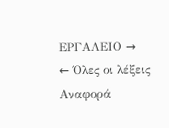ΕΡΓΑΛΕΙΟ →
← Όλες οι λέξεις
Αναφορά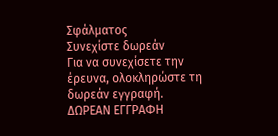Σφάλματος
Συνεχίστε δωρεάν
Για να συνεχίσετε την έρευνα, ολοκληρώστε τη δωρεάν εγγραφή.
ΔΩΡΕΑΝ ΕΓΓΡΑΦΗ